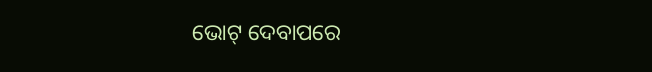ଭୋଟ୍ ଦେବାପରେ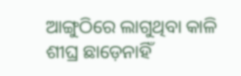ଆଙ୍ଗୁଠିରେ ଲାଗୁଥିବା କାଳି ଶୀଘ୍ର ଛାଡ଼େନାହିଁ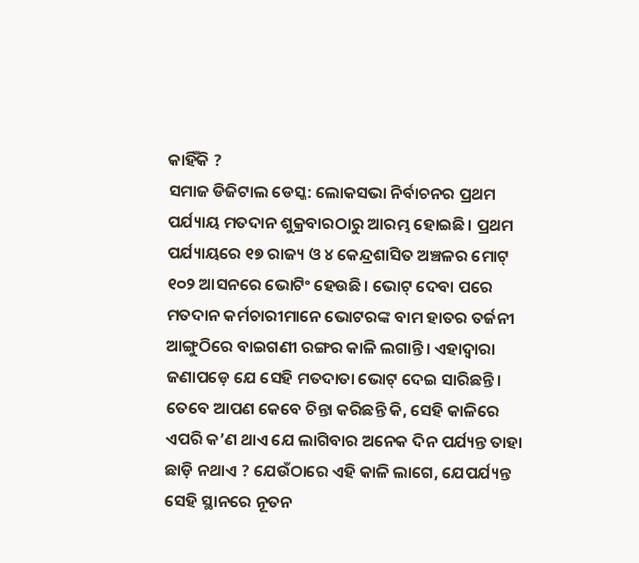କାହିଁକି ?
ସମାଜ ଡିଜିଟାଲ ଡେସ୍କ: ଲୋକସଭା ନିର୍ବାଚନର ପ୍ରଥମ ପର୍ଯ୍ୟାୟ ମତଦାନ ଶୁକ୍ରବାରଠାରୁ ଆରମ୍ଭ ହୋଇଛି। ପ୍ରଥମ ପର୍ଯ୍ୟାୟରେ ୧୭ ରାଜ୍ୟ ଓ ୪ କେନ୍ଦ୍ରଶାସିତ ଅଞ୍ଚଳର ମୋଟ୍ ୧୦୨ ଆସନରେ ଭୋଟିଂ ହେଉଛି। ଭୋଟ୍ ଦେବା ପରେ ମତଦାନ କର୍ମଚାରୀମାନେ ଭୋଟରଙ୍କ ବାମ ହାତର ତର୍ଜନୀ ଆଙ୍ଗୁଠିରେ ବାଇଗଣୀ ରଙ୍ଗର କାଳି ଲଗାନ୍ତି। ଏହାଦ୍ଵାରା ଜଣାପଡ଼େ ଯେ ସେହି ମତଦାତା ଭୋଟ୍ ଦେଇ ସାରିଛନ୍ତି। ତେବେ ଆପଣ କେବେ ଚିନ୍ତା କରିଛନ୍ତି କି, ସେହି କାଳିରେ ଏପରି କ’ଣ ଥାଏ ଯେ ଲାଗିବାର ଅନେକ ଦିନ ପର୍ଯ୍ୟନ୍ତ ତାହା ଛାଡ଼ି ନଥାଏ ? ଯେଉଁଠାରେ ଏହି କାଳି ଲାଗେ, ଯେପର୍ଯ୍ୟନ୍ତ ସେହି ସ୍ଥାନରେ ନୂତନ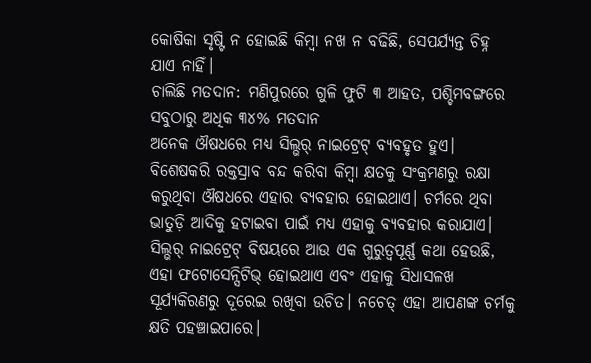କୋଷିକା ସୃଷ୍ଟି ନ ହୋଇଛି କିମ୍ବା ନଖ ନ ବଢିଛି, ସେପର୍ଯ୍ୟନ୍ତ ଚିହ୍ନ ଯାଏ ନାହିଁ।
ଚାଲିଛି ମତଦାନ: ମଣିପୁରରେ ଗୁଳି ଫୁଟି ୩ ଆହତ, ପଶ୍ଚିମବଙ୍ଗରେ ସବୁଠାରୁ ଅଧିକ ୩୪% ମତଦାନ
ଅନେକ ଔଷଧରେ ମଧ୍ୟ ସିଲ୍ଭର୍ ନାଇଟ୍ରେଟ୍ ବ୍ୟବହୃତ ହୁଏ। ବିଶେଷକରି ରକ୍ତସ୍ରାବ ବନ୍ଦ କରିବା କିମ୍ବା କ୍ଷତକୁ ସଂକ୍ରମଣରୁ ରକ୍ଷା କରୁଥିବା ଔଷଧରେ ଏହାର ବ୍ୟବହାର ହୋଇଥାଏ। ଚର୍ମରେ ଥିବା ଭାତୁଡ଼ି ଆଦିକୁ ହଟାଇବା ପାଇଁ ମଧ୍ୟ ଏହାକୁ ବ୍ୟବହାର କରାଯାଏ। ସିଲ୍ଭର୍ ନାଇଟ୍ରେଟ୍ ବିଷୟରେ ଆଉ ଏକ ଗୁରୁତ୍ଵପୂର୍ଣ୍ଣ କଥା ହେଉଛି, ଏହା ଫଟୋସେନ୍ସିଟିଭ୍ ହୋଇଥାଏ ଏବଂ ଏହାକୁ ସିଧାସଳଖ ସୂର୍ଯ୍ୟକିରଣରୁ ଦୂରେଇ ରଖିବା ଉଚିତ। ନଚେତ୍ ଏହା ଆପଣଙ୍କ ଚର୍ମକୁ କ୍ଷତି ପହଞ୍ଚାଇପାରେ।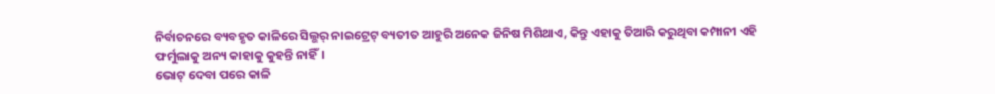ନିର୍ବାଚନରେ ବ୍ୟବହୃତ କାଳିରେ ସିଲ୍ଭର୍ ନାଇଟ୍ରେଟ୍ ବ୍ୟତୀତ ଆହୁରି ଅନେକ ଜିନିଷ ମିଶିଥାଏ, କିନ୍ତୁ ଏହାକୁ ତିଆରି କରୁଥିବା କମ୍ପାନୀ ଏହି ଫର୍ମୁଲାକୁ ଅନ୍ୟ କାହାକୁ କୁହନ୍ତି ନାହିଁ।
ଭୋଟ୍ ଦେବା ପରେ କାଳି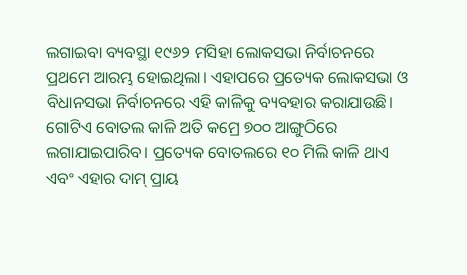ଲଗାଇବା ବ୍ୟବସ୍ଥା ୧୯୬୨ ମସିହା ଲୋକସଭା ନିର୍ବାଚନରେ ପ୍ରଥମେ ଆରମ୍ଭ ହୋଇଥିଲା। ଏହାପରେ ପ୍ରତ୍ୟେକ ଲୋକସଭା ଓ ବିଧାନସଭା ନିର୍ବାଚନରେ ଏହି କାଳିକୁ ବ୍ୟବହାର କରାଯାଉଛି।
ଗୋଟିଏ ବୋତଲ କାଳି ଅତି କମ୍ରେ ୭୦୦ ଆଙ୍ଗୁଠିରେ ଲଗାଯାଇପାରିବ। ପ୍ରତ୍ୟେକ ବୋତଲରେ ୧୦ ମିଲି କାଳି ଥାଏ ଏବଂ ଏହାର ଦାମ୍ ପ୍ରାୟ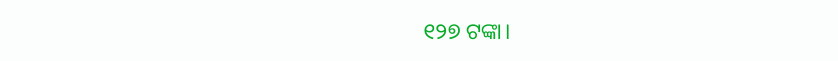୧୨୭ ଟଙ୍କା।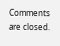Comments are closed.